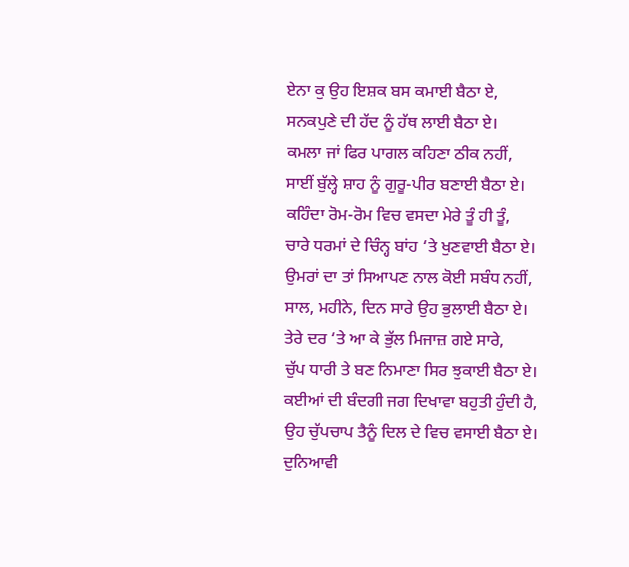ਏਨਾ ਕੁ ਉਹ ਇਸ਼ਕ ਬਸ ਕਮਾਈ ਬੈਠਾ ਏ,
ਸਨਕਪੁਣੇ ਦੀ ਹੱਦ ਨੂੰ ਹੱਥ ਲਾਈ ਬੈਠਾ ਏ।
ਕਮਲਾ ਜਾਂ ਫਿਰ ਪਾਗਲ ਕਹਿਣਾ ਠੀਕ ਨਹੀਂ,
ਸਾਈਂ ਬੁੱਲ੍ਹੇ ਸ਼ਾਹ ਨੂੰ ਗੁਰੂ-ਪੀਰ ਬਣਾਈ ਬੈਠਾ ਏ।
ਕਹਿੰਦਾ ਰੋਮ-ਰੋਮ ਵਿਚ ਵਸਦਾ ਮੇਰੇ ਤੂੰ ਹੀ ਤੂੰ,
ਚਾਰੇ ਧਰਮਾਂ ਦੇ ਚਿੰਨ੍ਹ ਬਾਂਹ ‘ਤੇ ਖੁਣਵਾਈ ਬੈਠਾ ਏ।
ਉਮਰਾਂ ਦਾ ਤਾਂ ਸਿਆਪਣ ਨਾਲ ਕੋਈ ਸਬੰਧ ਨਹੀਂ,
ਸਾਲ, ਮਹੀਨੇ, ਦਿਨ ਸਾਰੇ ਉਹ ਭੁਲਾਈ ਬੈਠਾ ਏ।
ਤੇਰੇ ਦਰ ‘ਤੇ ਆ ਕੇ ਭੁੱਲ ਮਿਜਾਜ਼ ਗਏ ਸਾਰੇ,
ਚੁੱਪ ਧਾਰੀ ਤੇ ਬਣ ਨਿਮਾਣਾ ਸਿਰ ਝੁਕਾਈ ਬੈਠਾ ਏ।
ਕਈਆਂ ਦੀ ਬੰਦਗੀ ਜਗ ਦਿਖਾਵਾ ਬਹੁਤੀ ਹੁੰਦੀ ਹੈ,
ਉਹ ਚੁੱਪਚਾਪ ਤੈਨੂੰ ਦਿਲ ਦੇ ਵਿਚ ਵਸਾਈ ਬੈਠਾ ਏ।
ਦੁਨਿਆਵੀ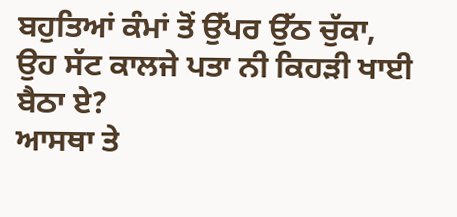ਬਹੁਤਿਆਂ ਕੰਮਾਂ ਤੋਂ ਉੱਪਰ ਉੱਠ ਚੁੱਕਾ,
ਉਹ ਸੱਟ ਕਾਲਜੇ ਪਤਾ ਨੀ ਕਿਹੜੀ ਖਾਈ ਬੈਠਾ ਏ?
ਆਸਥਾ ਤੇ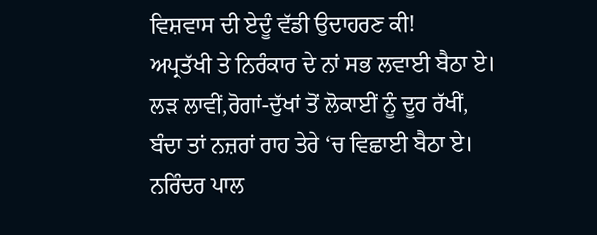ਵਿਸ਼ਵਾਸ ਦੀ ਏਦੂੰ ਵੱਡੀ ਉਦਾਹਰਣ ਕੀ!
ਅਪ੍ਰਤੱਖੀ ਤੇ ਨਿਰੰਕਾਰ ਦੇ ਨਾਂ ਸਭ ਲਵਾਈ ਬੈਠਾ ਏ।
ਲੜ ਲਾਵੀਂ,ਰੋਗਾਂ-ਦੁੱਖਾਂ ਤੋਂ ਲੋਕਾਈਂ ਨੂੰ ਦੂਰ ਰੱਖੀਂ,
ਬੰਦਾ ਤਾਂ ਨਜ਼ਰਾਂ ਰਾਹ ਤੇਰੇ ‘ਚ ਵਿਛਾਈ ਬੈਠਾ ਏ।
ਨਰਿੰਦਰ ਪਾਲ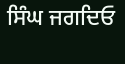ਸਿੰਘ ਜਗਦਿਓ